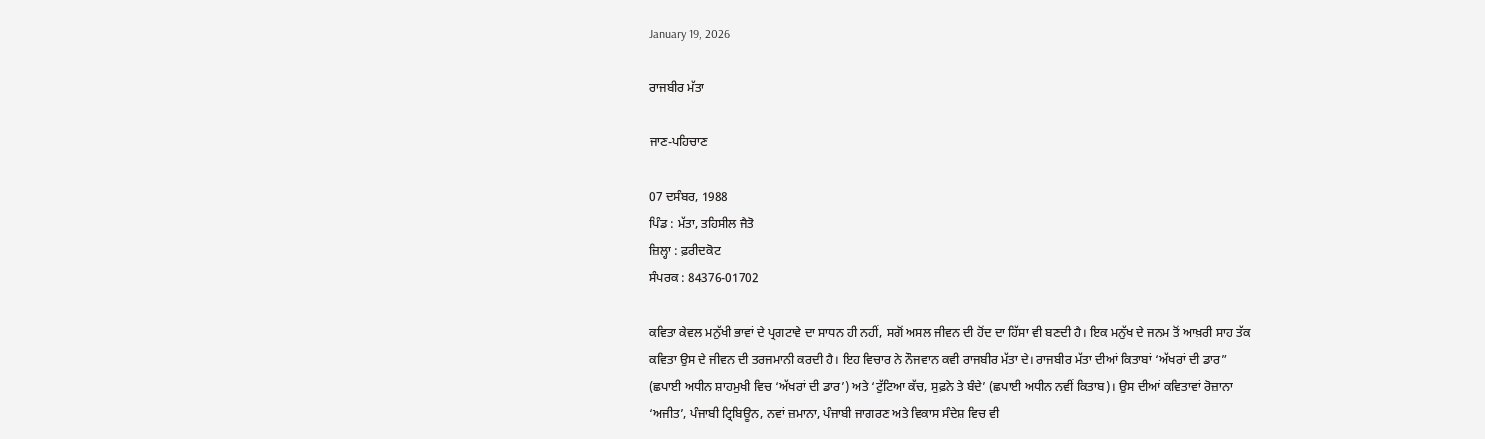January 19, 2026

ਰਾਜਬੀਰ ਮੱਤਾ

ਜਾਣ-ਪਹਿਚਾਣ

07 ਦਸੰਬਰ, 1988
ਪਿੰਡ : ਮੱਤਾ, ਤਹਿਸੀਲ ਜੈਤੋ
ਜ਼ਿਲ੍ਹਾ : ਫ਼ਰੀਦਕੋਟ
ਸੰਪਰਕ : 84376-01702

ਕਵਿਤਾ ਕੇਵਲ ਮਨੁੱਖੀ ਭਾਵਾਂ ਦੇ ਪ੍ਰਗਟਾਵੇ ਦਾ ਸਾਧਨ ਹੀ ਨਹੀਂ, ਸਗੋਂ ਅਸਲ ਜੀਵਨ ਦੀ ਹੋਂਦ ਦਾ ਹਿੱਸਾ ਵੀ ਬਣਦੀ ਹੈ। ਇਕ ਮਨੁੱਖ ਦੇ ਜਨਮ ਤੋਂ ਆਖ਼ਰੀ ਸਾਹ ਤੱਕ ਕਵਿਤਾ ਉਸ ਦੇ ਜੀਵਨ ਦੀ ਤਰਜਮਾਨੀ ਕਰਦੀ ਹੈ। ਇਹ ਵਿਚਾਰ ਨੇ ਨੌਜਵਾਨ ਕਵੀ ਰਾਜਬੀਰ ਮੱਤਾ ਦੇ। ਰਾਜਬੀਰ ਮੱਤਾ ਦੀਆਂ ਕਿਤਾਬਾਂ ‘ਅੱਖਰਾਂ ਦੀ ਡਾਰ” (ਛਪਾਈ ਅਧੀਨ ਸ਼ਾਹਮੁਖੀ ਵਿਚ ‘ਅੱਖਰਾਂ ਦੀ ਡਾਰ’) ਅਤੇ ‘ਟੁੱਟਿਆ ਕੱਚ, ਸੁਫ਼ਨੇ ਤੇ ਬੰਦੇ’ (ਛਪਾਈ ਅਧੀਨ ਨਵੀਂ ਕਿਤਾਬ)। ਉਸ ਦੀਆਂ ਕਵਿਤਾਵਾਂ ਰੋਜ਼ਾਨਾ ‘ਅਜੀਤ’, ਪੰਜਾਬੀ ਟ੍ਰਿਬਿਊਨ, ਨਵਾਂ ਜ਼ਮਾਨਾ, ਪੰਜਾਬੀ ਜਾਗਰਣ ਅਤੇ ਵਿਕਾਸ ਸੰਦੇਸ਼ ਵਿਚ ਵੀ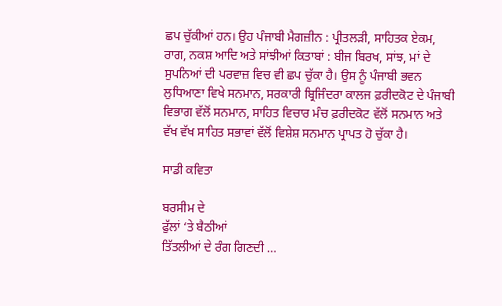ਛਪ ਚੁੱਕੀਆਂ ਹਨ। ਉਹ ਪੰਜਾਬੀ ਮੈਗਜ਼ੀਨ : ਪ੍ਰੀਤਲੜੀ, ਸਾਹਿਤਕ ਏਕਮ, ਰਾਗ, ਨਕਸ਼ ਆਦਿ ਅਤੇ ਸਾਂਝੀਆਂ ਕਿਤਾਬਾਂ : ਬੀਜ ਬਿਰਖ, ਸਾਂਝ, ਮਾਂ ਦੇ ਸੁਪਨਿਆਂ ਦੀ ਪਰਵਾਜ਼ ਵਿਚ ਵੀ ਛਪ ਚੁੱਕਾ ਹੈ। ਉਸ ਨੂੰ ਪੰਜਾਬੀ ਭਵਨ ਲੁਧਿਆਣਾ ਵਿਖੇ ਸਨਮਾਨ, ਸਰਕਾਰੀ ਬ੍ਰਿਜਿੰਦਰਾ ਕਾਲਜ ਫ਼ਰੀਦਕੋਟ ਦੇ ਪੰਜਾਬੀ ਵਿਭਾਗ ਵੱਲੋਂ ਸਨਮਾਨ, ਸਾਹਿਤ ਵਿਚਾਰ ਮੰਚ ਫ਼ਰੀਦਕੋਟ ਵੱਲੋਂ ਸਨਮਾਨ ਅਤੇ ਵੱਖ ਵੱਖ ਸਾਹਿਤ ਸਭਾਵਾਂ ਵੱਲੋਂ ਵਿਸ਼ੇਸ਼ ਸਨਮਾਨ ਪ੍ਰਾਪਤ ਹੋ ਚੁੱਕਾ ਹੈ।

ਸਾਡੀ ਕਵਿਤਾ

ਬਰਸੀਮ ਦੇ
ਫੁੱਲਾਂ ‘ਤੇ ਬੈਠੀਆਂ
ਤਿੱਤਲੀਆਂ ਦੇ ਰੰਗ ਗਿਣਦੀ …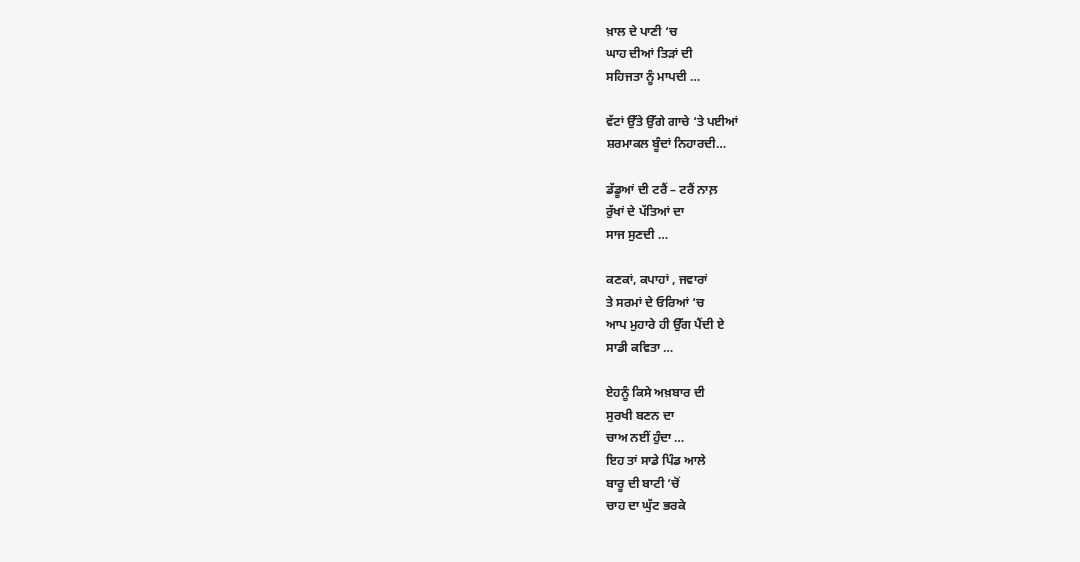ਖ਼ਾਲ ਦੇ ਪਾਣੀ ‘ਚ
ਘਾਹ ਦੀਆਂ ਤਿੜਾਂ ਦੀ
ਸਹਿਜਤਾ ਨੂੰ ਮਾਪਦੀ …

ਵੱਟਾਂ ਉੱਤੇ ਉੱਗੇ ਗਾਚੇ ‘ਤੇ ਪਈਆਂ
ਸ਼ਰਮਾਕਲ ਬੂੰਦਾਂ ਨਿਹਾਰਦੀ…

ਡੱਡੂਆਂ ਦੀ ਟਰੈਂ – ਟਰੈਂ ਨਾਲ਼
ਰੁੱਖਾਂ ਦੇ ਪੱਤਿਆਂ ਦਾ
ਸਾਜ ਸੁਣਦੀ …

ਕਣਕਾਂ, ਕਪਾਹਾਂ , ਜਵਾਰਾਂ
ਤੇ ਸਰਮਾਂ ਦੇ ਓਰਿਆਂ ‘ਚ
ਆਪ ਮੁਹਾਰੇ ਹੀ ਉੱਗ ਪੈਂਦੀ ਏ
ਸਾਡੀ ਕਵਿਤਾ …

ਏਹਨੂੰ ਕਿਸੇ ਅਖ਼ਬਾਰ ਦੀ
ਸੁਰਖੀ ਬਣਨ ਦਾ
ਚਾਅ ਨਈਂ ਹੁੰਦਾ …
ਇਹ ਤਾਂ ਸਾਡੇ ਪਿੰਡ ਆਲੇ
ਬਾਰੂ ਦੀ ਬਾਟੀ ‘ਚੋਂ
ਚਾਹ ਦਾ ਘੁੱਟ ਭਰਕੇ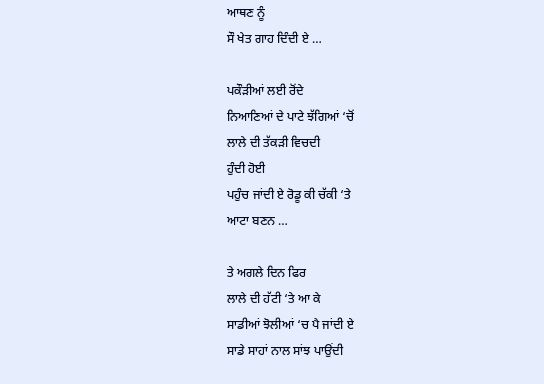ਆਥਣ ਨੂੰ
ਸੌ ਖੇਤ ਗਾਹ ਦਿੰਦੀ ਏ …

ਪਕੌੜੀਆਂ ਲਈ ਰੋਂਦੇ
ਨਿਆਣਿਆਂ ਦੇ ਪਾਟੇ ਝੱਗਿਆਂ ‘ਚੋਂ
ਲਾਲੇ ਦੀ ਤੱਕੜੀ ਵਿਚਦੀ
ਹੁੰਦੀ ਹੋਈ
ਪਹੁੰਚ ਜਾਂਦੀ ਏ ਰੋਡੂ ਕੀ ਚੱਕੀ ‘ਤੇ
ਆਟਾ ਬਣਨ …

ਤੇ ਅਗਲੇ ਦਿਨ ਫਿਰ
ਲਾਲੇ ਦੀ ਹੱਟੀ ‘ਤੇ ਆ ਕੇ
ਸਾਡੀਆਂ ਝੋਲੀਆਂ ‘ਚ ਪੈ ਜਾਂਦੀ ਏ
ਸਾਡੇ ਸਾਹਾਂ ਨਾਲ ਸਾਂਝ ਪਾਉਂਦੀ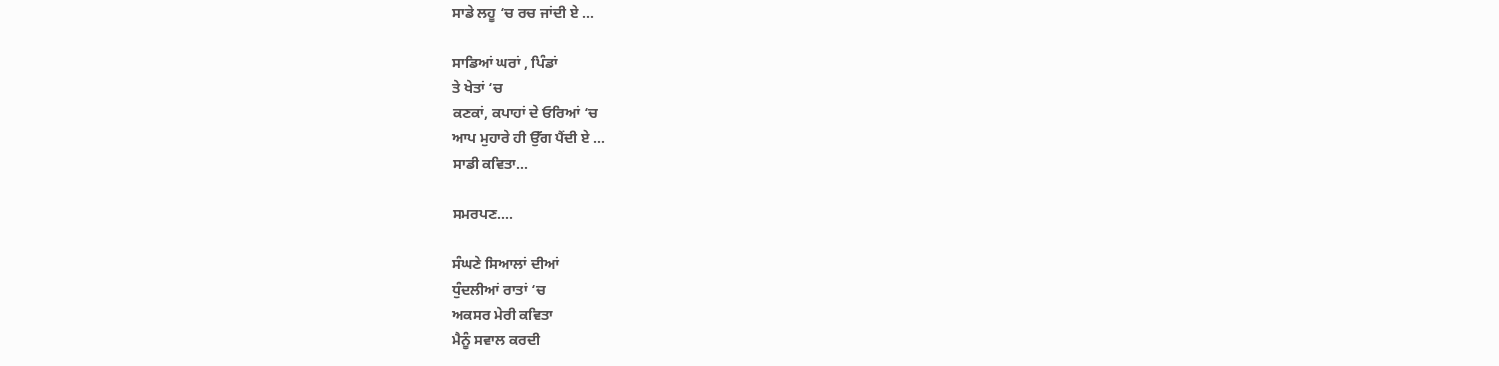ਸਾਡੇ ਲਹੂ ‘ਚ ਰਚ ਜਾਂਦੀ ਏ …

ਸਾਡਿਆਂ ਘਰਾਂ , ਪਿੰਡਾਂ
ਤੇ ਖੇਤਾਂ ‘ਚ
ਕਣਕਾਂ, ਕਪਾਹਾਂ ਦੇ ਓਰਿਆਂ ‘ਚ
ਆਪ ਮੁਹਾਰੇ ਹੀ ਉੱਗ ਪੈਂਦੀ ਏ …
ਸਾਡੀ ਕਵਿਤਾ…

ਸਮਰਪਣ….

ਸੰਘਣੇ ਸਿਆਲਾਂ ਦੀਆਂ
ਧੁੰਦਲੀਆਂ ਰਾਤਾਂ ‘ਚ
ਅਕਸਰ ਮੇਰੀ ਕਵਿਤਾ
ਮੈਨੂੰ ਸਵਾਲ ਕਰਦੀ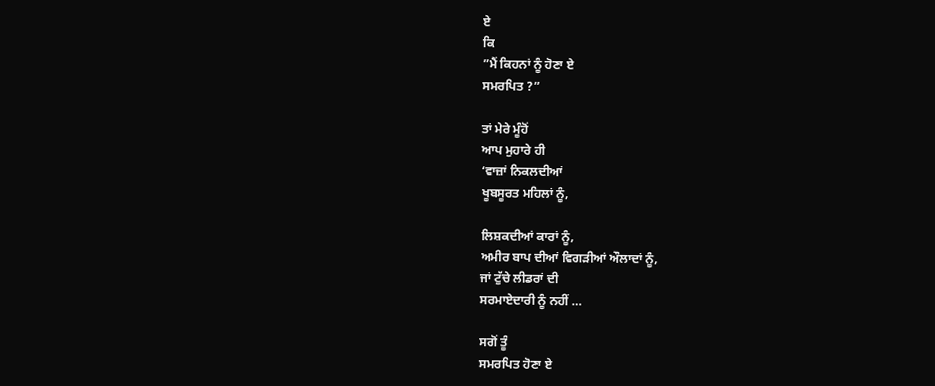ਏ
ਕਿ
”ਮੈਂ ਕਿਹਨਾਂ ਨੂੰ ਹੋਣਾ ਏ
ਸਮਰਪਿਤ ?”

ਤਾਂ ਮੇਰੇ ਮੂੰਹੋਂ
ਆਪ ਮੁਹਾਰੇ ਹੀ
‘ਵਾਜ਼ਾਂ ਨਿਕਲਦੀਆਂ
ਖੂਬਸੂਰਤ ਮਹਿਲਾਂ ਨੂੰ,

ਲਿਸ਼ਕਦੀਆਂ ਕਾਰਾਂ ਨੂੰ,
ਅਮੀਰ ਬਾਪ ਦੀਆਂ ਵਿਗੜੀਆਂ ਔਲਾਦਾਂ ਨੂੰ,
ਜਾਂ ਟੁੱਚੇ ਲੀਡਰਾਂ ਦੀ
ਸਰਮਾਏਦਾਰੀ ਨੂੰ ਨਹੀਂ …

ਸਗੋਂ ਤੂੰ
ਸਮਰਪਿਤ ਹੋਣਾ ਏ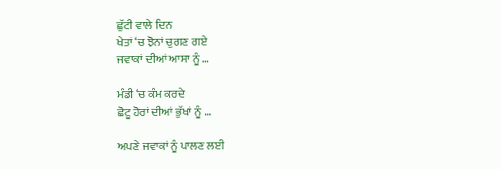ਛੁੱਟੀ ਵਾਲੇ ਦਿਨ
ਖੇਤਾਂ ‘ਚ ਝੋਨਾਂ ਚੁਗਣ ਗਏ
ਜਵਾਕਾਂ ਦੀਆਂ ਆਸਾ ਨੂੰ …

ਮੰਡੀ ‘ਚ ਕੰਮ ਕਰਦੇ
ਛੋਟੂ ਹੋਰਾਂ ਦੀਆਂ ਭੁੱਖਾਂ ਨੂੰ …

ਅਪਣੇ ਜਵਾਕਾਂ ਨੂੰ ਪਾਲਣ ਲਈ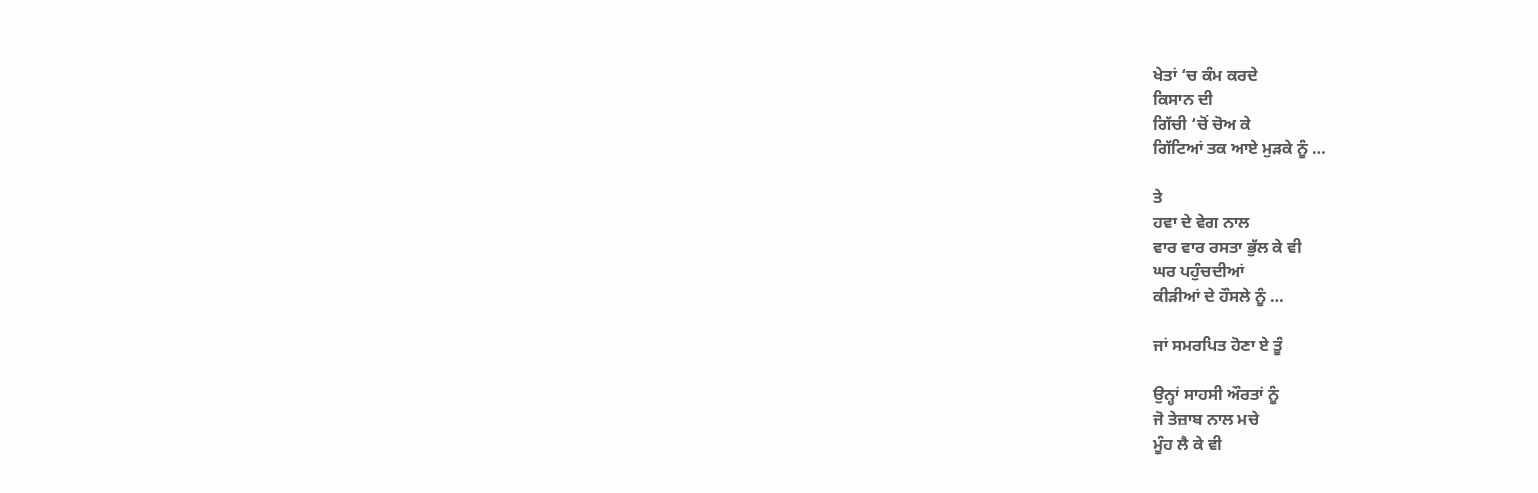ਖੇਤਾਂ ‘ਚ ਕੰਮ ਕਰਦੇ
ਕਿਸਾਨ ਦੀ
ਗਿੱਚੀ ‘ਚੋਂ ਚੋਅ ਕੇ
ਗਿੱਟਿਆਂ ਤਕ ਆਏ ਮੁੜਕੇ ਨੂੰ …

ਤੇ
ਹਵਾ ਦੇ ਵੇਗ ਨਾਲ
ਵਾਰ ਵਾਰ ਰਸਤਾ ਭੁੱਲ ਕੇ ਵੀ
ਘਰ ਪਹੁੰਚਦੀਆਂ
ਕੀੜੀਆਂ ਦੇ ਹੌਸਲੇ ਨੂੰ …

ਜਾਂ ਸਮਰਪਿਤ ਹੋਣਾ ਏ ਤੂੰ

ਉਨ੍ਹਾਂ ਸਾਹਸੀ ਔਰਤਾਂ ਨੂੰ
ਜੋ ਤੇਜ਼ਾਬ ਨਾਲ ਮਚੇ
ਮੂੰਹ ਲੈ ਕੇ ਵੀ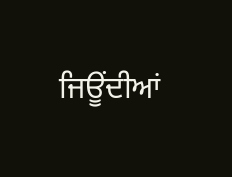ਜਿਊਂਦੀਆਂ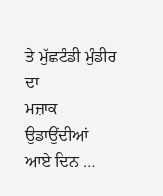ਤੇ ਮੁੱਛਟੰਡੀ ਮੁੰਡੀਰ ਦਾ
ਮਜ਼ਾਕ ਉਡਾਉਂਦੀਆਂ
ਆਏ ਦਿਨ …